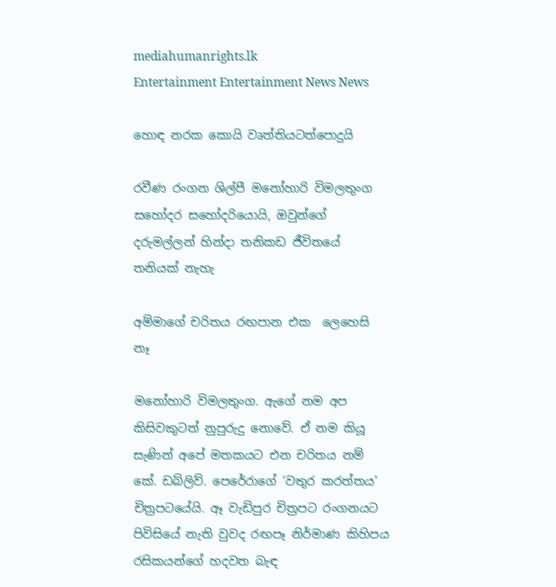mediahumanrights.lk
Entertainment Entertainment News News

හොඳ නරක කොයි වෘත්තියටත්පොදුයි

රවීණ රංගන ශිල්පී මනෝහාරි විමලතුංග
සහෝදර සහෝදරියොයි, ඔවුන්ගේ දරුමල්ලන් හින්දා තනිකඩ ජීවිතයේ තනියක් නැහැ

අම්මාගේ චරිතය රඟපාන එක  ලෙහෙසි නෑ

මනෝහාරි විමලතුංග. ඇගේ නම අප කිසිවකුටත් නුපුරුදු නොවේ. ඒ නම කියූ සැණින් අපේ මතකයට එන චරිතය නම් කේ. ඩබ්ලිව්. පෙරේරාගේ ‘වතුර කරත්තය’ චිත්‍රපටයේයි. ඈ වැඩිපුර චිත්‍රපට රංගනයට පිවිසියේ නැති වුවද රඟපෑ නිර්මාණ කිහිපය රසිකයන්ගේ හදවත බැඳ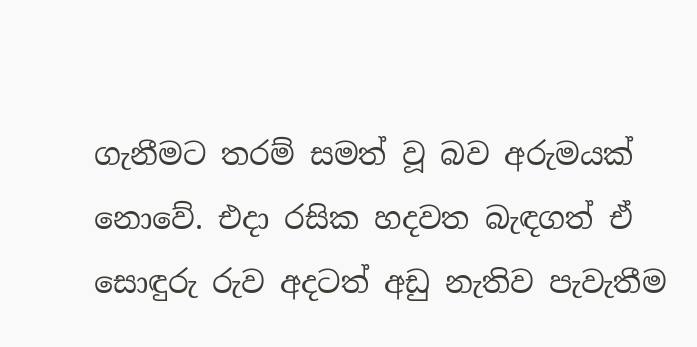ගැනීමට තරම් සමත් වූ බව අරුමයක් නොවේ. එදා රසික හදවත බැඳගත් ඒ සොඳුරු රුව අදටත් අඩු නැතිව පැවැතීම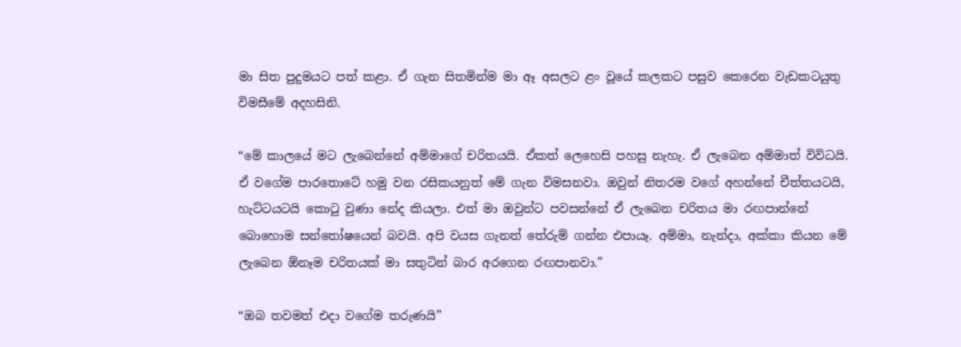මා සිත පුදුමයට පත් කළා. ඒ ගැන සිතමින්ම මා ඈ අසලට ළං වූයේ කලකට පසුව කෙරෙන වැඩකටයුතු විමසීමේ අදහසිනි.

“මේ කාලයේ මට ලැබෙන්නේ අම්මාගේ චරිතයයි. ඒකත් ලෙහෙසි පහසු නැහැ. ඒ ලැබෙන අම්මාත් විවිධයි. ඒ වගේම පාරතොටේ හමු වන රසිකයනුත් මේ ගැන විමසනවා. ඔවුන් නිතරම වගේ අහන්නේ චීත්තයටයි, හැට්ටයටයි කොටු වුණා නේද කියලා. එත් මා ඔවුන්ට පවසන්නේ ඒ ලැබෙන චරිතය මා රඟපාන්නේ බොහොම සන්තෝෂයෙන් බවයි. අපි වයස ගැනත් තේරුම් ගන්න එපායෑ. අම්මා, නැන්දා, අක්කා කියන මේ ලැබෙන ඕනෑම චරිතයක් මා සතුටින් බාර අරගෙන රඟපානවා.”

“ඔබ තවමත් එදා වගේම තරුණයි”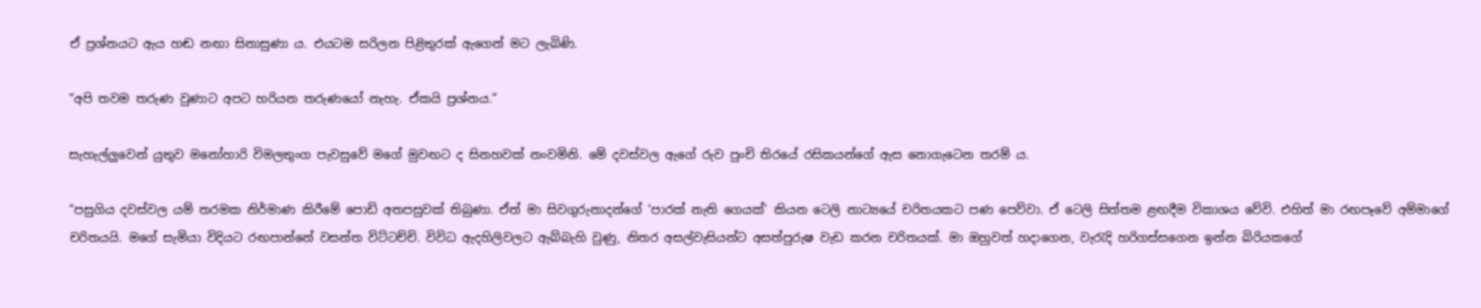ඒ ප්‍රශ්නයට ඇය හඬ නඟා සිනාසුණා ය. එයටම සරිලන පිළිතුරක් ඇගෙන් මට ලැබිණි.

“අපි තවම තරුණ වුණාට අපට හරියන තරුණයෝ නැහැ. ඒකයි ප්‍රශ්නය.”

සැහැල්ලුවෙන් යුතුව මනෝහාරි විමලතුංග පැවසුවේ මගේ මුවඟට ද සිනහවක් නංවමිනි. මේ දවස්වල ඇගේ රුව පුංචි තිරයේ රසිකයන්ගේ ඇස නොගැටෙන තරම් ය.

“පසුගිය දවස්වල යම් තරමක නිර්මාණ කිරීමේ පොඩි අතපසුවක් තිබුණා. ඒත් මා සිවගුරුනාදන්ගේ ‘පාරක් නැති ගෙයක්’ කියන ටෙලි නාට්‍යයේ චරිතයකට පණ පෙව්වා. ඒ ටෙලි සිත්තම ළඟදීම විකාශය වේවි. එහිත් මා රඟපෑවේ අම්මාගේ චරිතයයි. මගේ සැමියා විදියට රඟපාන්නේ වසන්ත විට්ටච්චි. විවිධ ඇදහිලිවලට ඇබ්බැහි වුණු, නිතර අසල්වැසියන්ට අසත්පුරුෂ වැඩ කරන චරිතයක්. මා ඔහුවත් හදාගෙන, වැරැදි හරිගස්සගෙන ඉන්න බිරියකගේ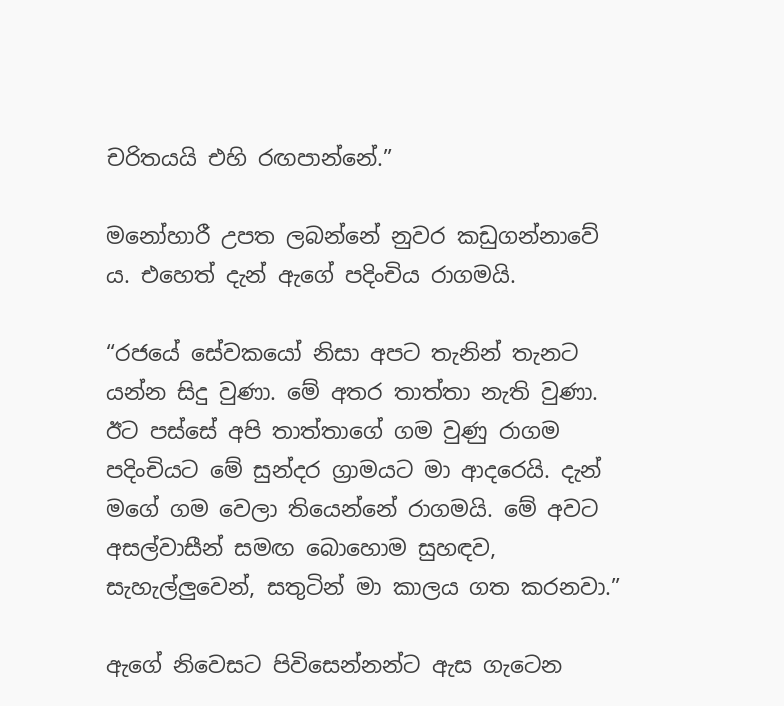චරිතයයි එහි රඟපාන්නේ.”

මනෝහාරී උපත ලබන්නේ නුවර කඩුගන්නාවේ ය. එහෙත් දැන් ඇගේ පදිංචිය රාගමයි.

“රජයේ සේවකයෝ නිසා අපට තැනින් තැනට යන්න සිදු වුණා. මේ අතර තාත්තා නැති වුණා. ඊට පස්සේ අපි තාත්තාගේ ගම වුණු රාගම පදිංචියට මේ සුන්දර ග්‍රාමයට මා ආදරෙයි. දැන් මගේ ගම වෙලා තියෙන්නේ රාගමයි. මේ අවට අසල්වාසීන් සමඟ බොහොම සුහඳව, සැහැල්ලුවෙන්, සතුටින් මා කාලය ගත කරනවා.”

ඇගේ නිවෙසට පිවිසෙන්නන්ට ඇස ගැටෙන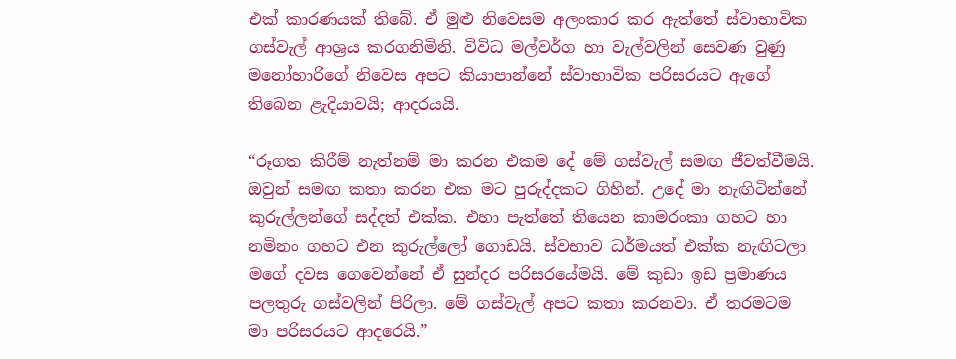එක් කාරණයක් තිබේ. ඒ මුළු නිවෙසම අලංකාර කර ඇත්තේ ස්වාභාවික ගස්වැල් ආශ්‍රය කරගනිමිනි. විවිධ මල්වර්ග හා වැල්වලින් සෙවණ වුණු මනෝහාරිගේ නිවෙස අපට කියාපාන්නේ ස්වාභාවික පරිසරයට ඇගේ තිබෙන ළැදියාවයි; ආදරයයි.

“රූගත කිරීම් නැත්නම් මා කරන එකම දේ මේ ගස්වැල් සමඟ ජීවත්වීමයි. ඔවුන් සමඟ කතා කරන එක මට පුරුද්දකට ගිහින්. උදේ මා නැඟිටින්නේ කුරුල්ලන්ගේ සද්දත් එක්ක. එහා පැත්තේ තියෙන කාමරංකා ගහට හා නමිනං ගහට එන කුරුල්ලෝ ගොඩයි. ස්වභාව ධර්මයත් එක්ක නැඟිටලා මගේ දවස ගෙවෙන්නේ ඒ සුන්දර පරිසරයේමයි. මේ කුඩා ඉඩ ප්‍රමාණය පලතුරු ගස්වලින් පිරිලා. මේ ගස්වැල් අපට කතා කරනවා. ඒ තරමටම මා පරිසරයට ආදරෙයි.”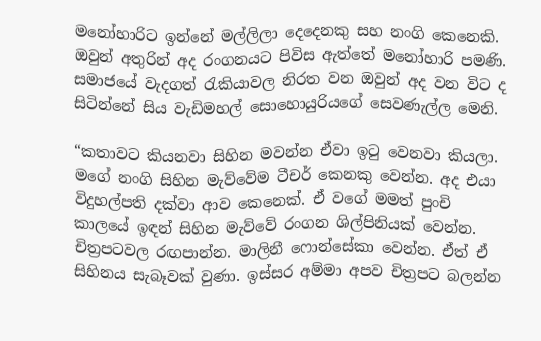මනෝහාරිට ඉන්නේ මල්ලිලා දෙදෙනකු සහ නංගි කෙනෙකි. ඔවුන් අතුරින් අද රංගනයට පිවිස ඇත්තේ මනෝහාරි පමණි. සමාජයේ වැදගත් රැකියාවල නිරත වන ඔවුන් අද වන විට ද සිටින්නේ සිය වැඩිමහල් සොහොයුරියගේ සෙවණැල්ල මෙනි.

“කතාවට කියනවා සිහින මවන්න ඒවා ඉටු වෙනවා කියලා. මගේ නංගි සිහින මැව්වේම ටීචර් කෙනකු වෙන්න. අද එයා විදුහල්පති දක්වා ආව කෙනෙක්. ඒ වගේ මමත් පුංචි කාලයේ ඉඳන් සිහින මැව්වේ රංගන ශිල්පිනියක් වෙන්න. චිත්‍රපටවල රඟපාන්න. මාලිනී ෆොන්සේකා වෙන්න. ඒත් ඒ සිහිනය සැබෑවක් වුණා. ඉස්සර අම්මා අපව චිත්‍රපට බලන්න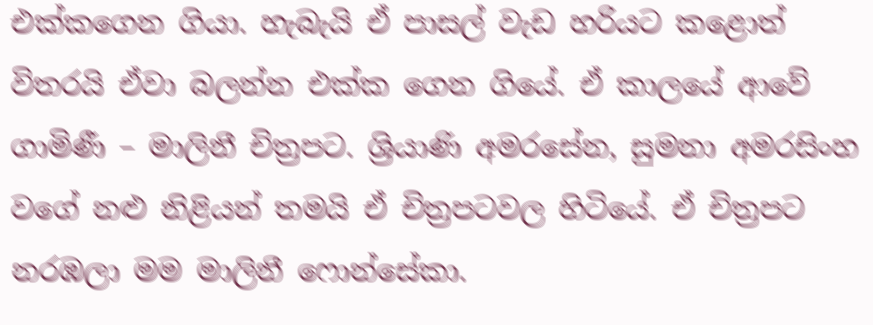එක්කගෙන ගියා. හැබැයි ඒ පාසල් වැඩ හරියට කළොත් විතරයි ඒවා බලන්න එක්ක ගෙන ගියේ. ඒ කාලයේ ආවේ ගාමිණී – මාලිනී චිත්‍රපට. ශ්‍රියාණි අමරසේන, සුමනා අමරසිංහ වගේ නළු නිළියන් තමයි ඒ චිත්‍රපටවල හිටියේ. ඒ චිත්‍රපට නරඹලා මම මාලිනී ෆොන්සේකා.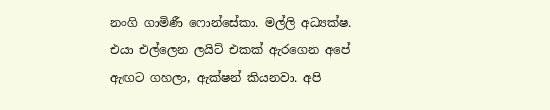නංගි ගාමිණී ෆොන්සේකා. මල්ලි අධ්‍යක්ෂ. එයා එල්ලෙන ලයිට් එකක් ඇරගෙන අපේ ඇඟට ගහලා, ඇක්ෂන් කියනවා. අපි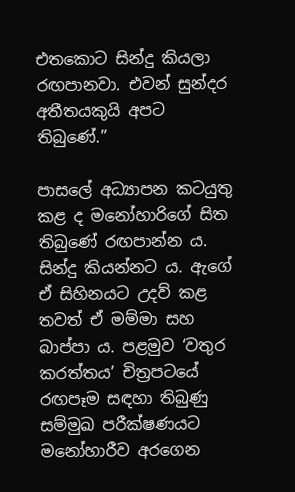එතකොට සින්දු කියලා රඟපානවා. එවන් සුන්දර අතීතයකුයි අපට තිබුණේ.”

පාසලේ අධ්‍යාපන කටයුතු කළ ද මනෝහාරිගේ සිත තිබුණේ රඟපාන්න ය. සින්දු කියන්නට ය. ඇගේ ඒ සිහිනයට උදව් කළ තවත් ඒ මම්මා සහ බාප්පා ය. පළමුව ‘වතුර කරත්තය’ චිත්‍රපටයේ රඟපෑම සඳහා තිබුණු සම්මුඛ පරීක්ෂණයට මනෝහාරීව අරගෙන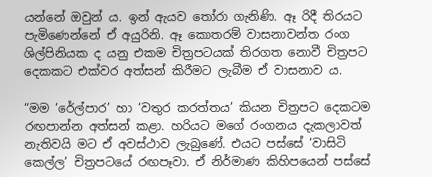යන්නේ ඔවුන් ය. ඉන් ඇයව තෝරා ගැනිණි. ඈ රිදී තිරයට පැමිණෙන්නේ ඒ අයුරිනි. ඈ කොතරම් වාසනාවන්ත රංග ශිල්පිනියක ද යනු එකම චිත්‍රපටයක් තිරගත නොවී චිත්‍රපට දෙකකට එක්වර අත්සන් කිරීමට ලැබීම ඒ වාසනාව ය.

“මම ‘රේල්පාර’ හා ‘වතුර කරත්තය’ කියන චිත්‍රපට දෙකටම රඟපාන්න අත්සන් කළා. හරියට මගේ රංගනය දැකලාවත් නැතිවයි මට ඒ අවස්ථාව ලැබුණේ. එයට පස්සේ ‘වාසිටි කෙල්ල’ චිත්‍රපටයේ රඟපෑවා. ඒ නිර්මාණ කිහිපයෙන් පස්සේ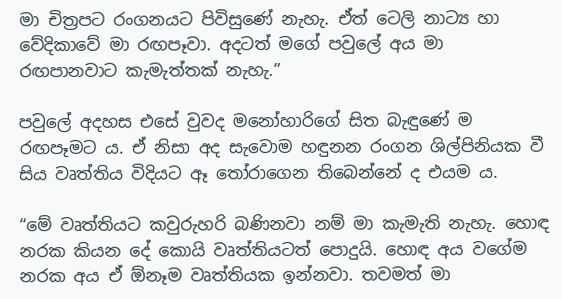මා චිත්‍රපට රංගනයට පිවිසුණේ නැහැ. ඒත් ටෙලි නාට්‍ය හා වේදිකාවේ මා රඟපෑවා. අදටත් මගේ පවුලේ අය මා රඟපානවාට කැමැත්තක් නැහැ.”

පවුලේ අදහස එසේ වුවද මනෝහාරිගේ සිත බැඳුණේ ම රඟපෑමට ය. ඒ නිසා අද සැවොම හඳුනන රංගන ශිල්පිනියක වී සිය වෘත්තිය විදියට ඈ තෝරාගෙන තිබෙන්නේ ද එයම ය.

“මේ වෘත්තියට කවුරුහරි බණිනවා නම් මා කැමැති නැහැ. හොඳ නරක කියන දේ කොයි වෘත්තියටත් පොදුයි. හොඳ අය වගේම නරක අය ඒ ඕනෑම වෘත්තියක ඉන්නවා. තවමත් මා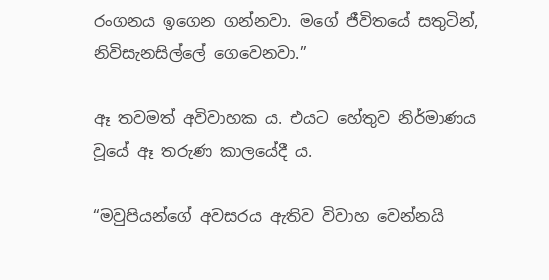රංගනය ඉගෙන ගන්නවා. මගේ ජීවිතයේ සතුටින්, නිවිසැනසිල්ලේ ගෙවෙනවා.”

ඈ තවමත් අවිවාහක ය. එයට හේතුව නිර්මාණය වූයේ ඈ තරුණ කාලයේදී ය.

“මවුපියන්ගේ අවසරය ඇතිව විවාහ වෙන්නයි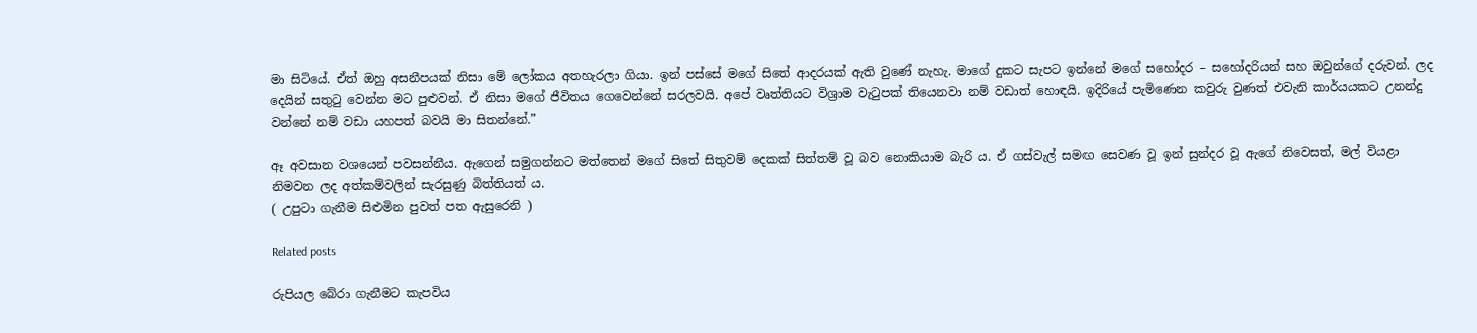මා සිටියේ. ඒත් ඔහු අසනීපයක් නිසා මේ ලෝකය අතහැරලා ගියා. ඉන් පස්සේ මගේ සිතේ ආදරයක් ඇති වුණේ නැහැ. මාගේ දුකට සැපට ඉන්නේ මගේ සහෝදර – සහෝදරියන් සහ ඔවුන්ගේ දරුවන්. ලද දෙයින් සතුටු වෙන්න මට පුළුවන්. ඒ නිසා මගේ ජීවිතය ගෙවෙන්නේ සරලවයි. අපේ වෘත්තියට විශ්‍රාම වැටුපක් තියෙනවා නම් වඩාත් හොඳයි. ඉදිරියේ පැමිණෙන කවුරු වුණත් එවැනි කාර්යයකට උනන්දු වන්නේ නම් වඩා යහපත් බවයි මා සිතන්නේ.”

ඈ අවසාන වශයෙන් පවසන්නීය. ඇගෙන් සමුගන්නට මත්තෙන් මගේ සිතේ සිතුවම් දෙකක් සිත්තම් වූ බව නොකියාම බැරි ය. ඒ ගස්වැල් සමඟ සෙවණ වූ ඉන් සුන්දර වූ ඇගේ නිවෙසත්, මල් වියළා නිමවන ලද අත්කම්වලින් සැරසුණු බිත්තියත් ය.
( උපුටා ගැනීම සිළුමින පුවත් පත ඇසුරෙනි )

Related posts

රුපියල බේරා ගැනීමට කැපවිය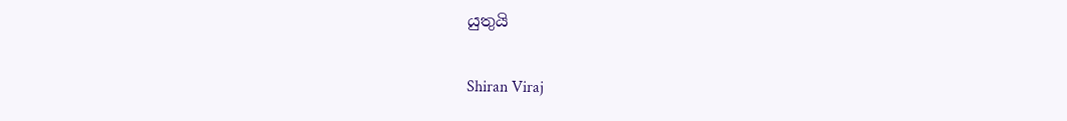යුතුයි

Shiran Viraj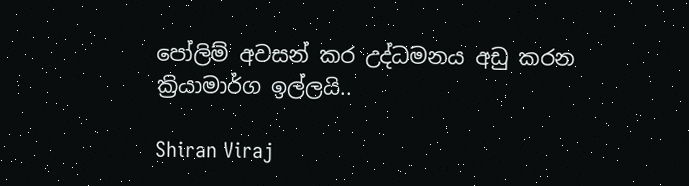පෝලිම් අවසන් කර උද්ධමනය අඩු කරන ක්‍රියාමාර්ග ඉල්ලයි..

Shiran Viraj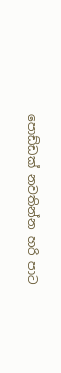පොඩ්ඩක් නවතින්න හරි පාට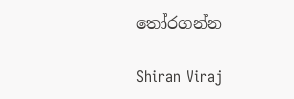තෝරගන්න

Shiran Viraj